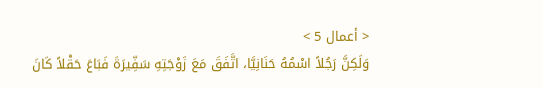< أعمال 5 >
وَلَكِنَّ رَجُلاً اسْمُهُ حَنَانِيَّا، اتَّفَقَ مَعَ زَوْجَتِهِ سَفِّيرَةَ فَبَاعَ حَقْلاً كَانَ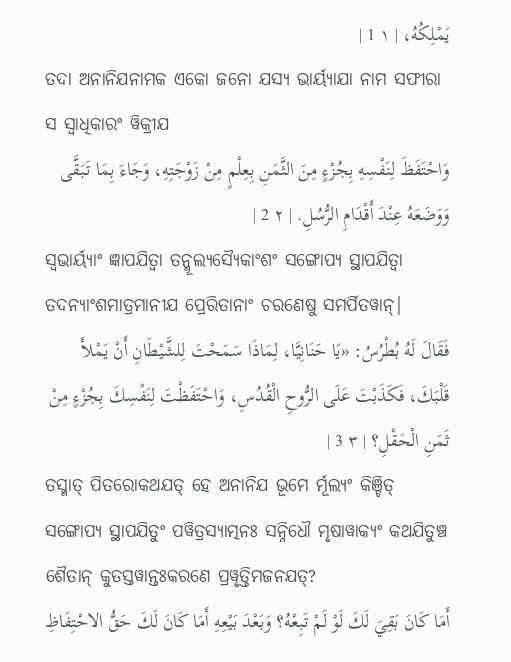يَمْلِكُهُ، | ١ 1 |
ତଦା ଅନାନିଯନାମକ ଏକୋ ଜନୋ ଯସ୍ୟ ଭାର୍ୟ୍ୟାଯା ନାମ ସଫୀରା ସ ସ୍ୱାଧିକାରଂ ୱିକ୍ରୀଯ
وَاحْتَفَظَ لِنَفْسِهِ بِجُزْءٍ مِنَ الثَّمَنِ بِعِلْمٍ مِنْ زَوْجَتِهِ، وَجَاءَ بِمَا تَبَقَّى وَوَضَعَهُ عِنْدَ أَقْدَامِ الرُّسُلِ. | ٢ 2 |
ସ୍ୱଭାର୍ୟ୍ୟାଂ ଜ୍ଞାପଯିତ୍ୱା ତନ୍ମୂଲ୍ୟସ୍ୟୈକାଂଶଂ ସଙ୍ଗୋପ୍ୟ ସ୍ଥାପଯିତ୍ୱା ତଦନ୍ୟାଂଶମାତ୍ରମାନୀଯ ପ୍ରେରିତାନାଂ ଚରଣେଷୁ ସମର୍ପିତୱାନ୍|
فَقَالَ لَهُ بُطْرُسُ: «يَا حَنَانِيَّا، لِمَاذَا سَمَحْتَ لِلشَّيْطَانِ أَنْ يَمْلأَ قَلْبَكَ، فَكَذَبْتَ عَلَى الرُّوحِ الْقُدُسِ، وَاحْتَفَظْتَ لِنَفْسِكَ بِجُزْءٍ مِنْ ثَمَنِ الْحَقْلِ؟ | ٣ 3 |
ତସ୍ମାତ୍ ପିତରୋକଥଯତ୍ ହେ ଅନାନିଯ ଭୂମେ ର୍ମୂଲ୍ୟଂ କିଞ୍ଚିତ୍ ସଙ୍ଗୋପ୍ୟ ସ୍ଥାପଯିତୁଂ ପୱିତ୍ରସ୍ୟାତ୍ମନଃ ସନ୍ନିଧୌ ମୃଷାୱାକ୍ୟଂ କଥଯିତୁଞ୍ଚ ଶୈତାନ୍ କୁତସ୍ତୱାନ୍ତଃକରଣେ ପ୍ରୱୃତ୍ତିମଜନଯତ୍?
أَمَا كَانَ بَقِيَ لَكَ لَوْ لَمْ تَبِعْهُ؟ وَبَعْدَ بَيْعِهِ أَمَا كَانَ لَكَ حَقُّ الاحْتِفَاظِ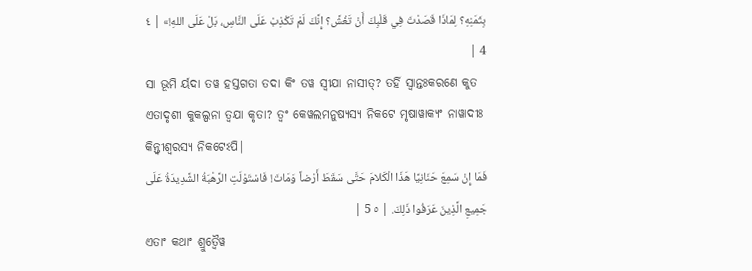بِثَمَنِهِ؟ لِمَاذَا قَصَدْتَ فِي قَلْبِكَ أَنْ تَغُشَّ؟ إِنَّكَ لَمْ تَكْذِبْ عَلَى النَّاسِ، بَلْ عَلَى اللهِ!» | ٤ 4 |
ସା ଭୂମି ର୍ୟଦା ତୱ ହସ୍ତଗତା ତଦା କିଂ ତୱ ସ୍ୱୀଯା ନାସୀତ୍? ତର୍ହି ସ୍ୱାନ୍ତଃକରଣେ କୁତ ଏତାଦୃଶୀ କୁକଲ୍ପନା ତ୍ୱଯା କୃତା? ତ୍ୱଂ କେୱଲମନୁଷ୍ୟସ୍ୟ ନିକଟେ ମୃଷାୱାକ୍ୟଂ ନାୱାଦୀଃ କିନ୍ତ୍ୱୀଶ୍ୱରସ୍ୟ ନିକଟେଽପି|
فَمَا إِنْ سَمِعَ حَنَانِيَّا هَذَا الْكَلامَ حَتَّى سَقَطَ أَرْضاً وَمَاتَ! فَاسْتَوْلَتِ الرَّهْبَةُ الشَّدِيدَةُ عَلَى جَمِيعِ الَّذِينَ عَرَفُوا ذَلِكَ. | ٥ 5 |
ଏତାଂ କଥାଂ ଶ୍ରୁତ୍ୱୈୱ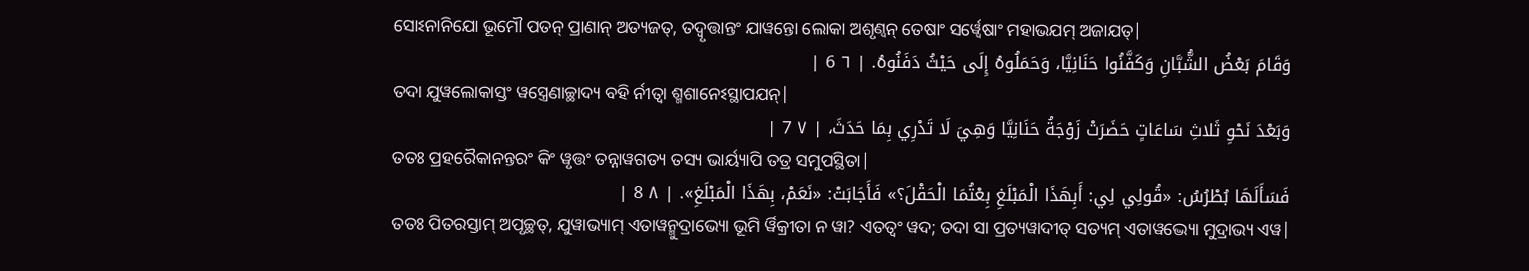ସୋଽନାନିଯୋ ଭୂମୌ ପତନ୍ ପ୍ରାଣାନ୍ ଅତ୍ୟଜତ୍, ତଦ୍ୱୃତ୍ତାନ୍ତଂ ଯାୱନ୍ତୋ ଲୋକା ଅଶୃଣ୍ୱନ୍ ତେଷାଂ ସର୍ୱ୍ୱେଷାଂ ମହାଭଯମ୍ ଅଜାଯତ୍|
وَقَامَ بَعْضُ الشُّبَّانِ وَكَفَّنُوا حَنَانِيَّا، وَحَمَلُوهُ إِلَى حَيْثُ دَفَنُوهُ. | ٦ 6 |
ତଦା ଯୁୱଲୋକାସ୍ତଂ ୱସ୍ତ୍ରେଣାଚ୍ଛାଦ୍ୟ ବହି ର୍ନୀତ୍ୱା ଶ୍ମଶାନେଽସ୍ଥାପଯନ୍|
وَبَعْدَ نَحْوِ ثَلاثِ سَاعَاتٍ حَضَرَتْ زَوْجَةُ حَنَانِيَّا وَهِيَ لَا تَدْرِي بِمَا حَدَثَ، | ٧ 7 |
ତତଃ ପ୍ରହରୈକାନନ୍ତରଂ କିଂ ୱୃତ୍ତଂ ତନ୍ନାୱଗତ୍ୟ ତସ୍ୟ ଭାର୍ୟ୍ୟାପି ତତ୍ର ସମୁପସ୍ଥିତା|
فَسَأَلَهَا بُطْرُسُ: «قُولِي لِي: أَبِهَذَا الْمَبْلَغِ بِعْتُمَا الْحَقْلَ؟» فَأَجَابَتْ: «نَعَمْ، بِهَذَا الْمَبْلَغِ». | ٨ 8 |
ତତଃ ପିତରସ୍ତାମ୍ ଅପୃଚ୍ଛତ୍, ଯୁୱାଭ୍ୟାମ୍ ଏତାୱନ୍ମୁଦ୍ରାଭ୍ୟୋ ଭୂମି ର୍ୱିକ୍ରୀତା ନ ୱା? ଏତତ୍ୱଂ ୱଦ; ତଦା ସା ପ୍ରତ୍ୟୱାଦୀତ୍ ସତ୍ୟମ୍ ଏତାୱଦ୍ଭ୍ୟୋ ମୁଦ୍ରାଭ୍ୟ ଏୱ|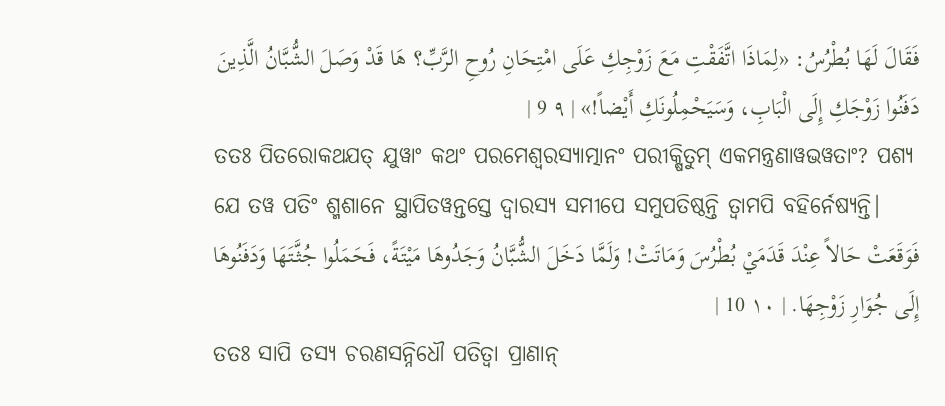فَقَالَ لَهَا بُطْرُسُ: «لِمَاذَا اتَّفَقْتِ مَعَ زَوْجِكِ عَلَى امْتِحَانِ رُوحِ الرَّبِّ؟ هَا قَدْ وَصَلَ الشُّبَّانُ الَّذِينَ دَفَنُوا زَوْجَكِ إِلَى الْبَابِ، وَسَيَحْمِلُونَكِ أَيْضاً!» | ٩ 9 |
ତତଃ ପିତରୋକଥଯତ୍ ଯୁୱାଂ କଥଂ ପରମେଶ୍ୱରସ୍ୟାତ୍ମାନଂ ପରୀକ୍ଷିତୁମ୍ ଏକମନ୍ତ୍ରଣାୱଭୱତାଂ? ପଶ୍ୟ ଯେ ତୱ ପତିଂ ଶ୍ମଶାନେ ସ୍ଥାପିତୱନ୍ତସ୍ତେ ଦ୍ୱାରସ୍ୟ ସମୀପେ ସମୁପତିଷ୍ଠନ୍ତି ତ୍ୱାମପି ବହିର୍ନେଷ୍ୟନ୍ତି|
فَوَقَعَتْ حَالاً عِنْدَ قَدَمَيْ بُطْرُسَ وَمَاتَتْ! وَلَمَّا دَخَلَ الشُّبَّانُ وَجَدُوهَا مَيْتَةً، فَحَمَلُوا جُثَّتَهَا وَدَفَنُوهَا إِلَى جُوَارِ زَوْجِهَا. | ١٠ 10 |
ତତଃ ସାପି ତସ୍ୟ ଚରଣସନ୍ନିଧୌ ପତିତ୍ୱା ପ୍ରାଣାନ୍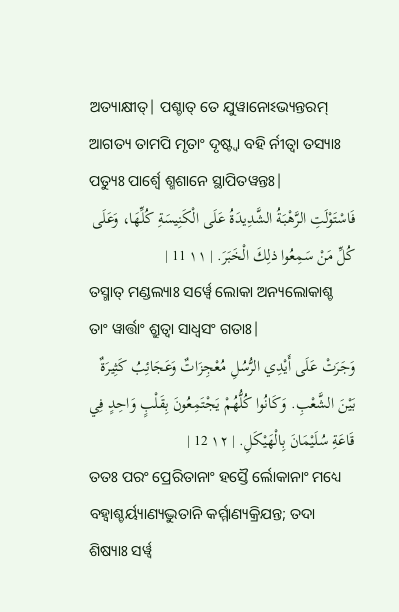ଅତ୍ୟାକ୍ଷୀତ୍| ପଶ୍ଚାତ୍ ତେ ଯୁୱାନୋଽଭ୍ୟନ୍ତରମ୍ ଆଗତ୍ୟ ତାମପି ମୃତାଂ ଦୃଷ୍ଟ୍ୱା ବହି ର୍ନୀତ୍ୱା ତସ୍ୟାଃ ପତ୍ୟୁଃ ପାର୍ଶ୍ୱେ ଶ୍ମଶାନେ ସ୍ଥାପିତୱନ୍ତଃ|
فَاسْتَوْلَتِ الرَّهْبَةُ الشَّدِيدَةُ عَلَى الْكَنِيسَةِ كُلِّهَا، وَعَلَى كُلِّ مَنْ سَمِعُوا ذلِكَ الْخَبَرَ. | ١١ 11 |
ତସ୍ମାତ୍ ମଣ୍ଡଲ୍ୟାଃ ସର୍ୱ୍ୱେ ଲୋକା ଅନ୍ୟଲୋକାଶ୍ଚ ତାଂ ୱାର୍ତ୍ତାଂ ଶ୍ରୁତ୍ୱା ସାଧ୍ୱସଂ ଗତାଃ|
وَجَرَتْ عَلَى أَيْدِي الرُّسُلِ مُعْجِزَاتٌ وَعَجَائِبُ كَثِيرَةٌ بَيْنَ الشَّعْبِ. وَكَانُوا كُلُّهُمْ يَجْتَمِعُونَ بِقَلْبٍ وَاحِدٍ فِي قَاعَةِ سُلَيْمَانَ بِالْهَيْكَلِ. | ١٢ 12 |
ତତଃ ପରଂ ପ୍ରେରିତାନାଂ ହସ୍ତୈ ର୍ଲୋକାନାଂ ମଧ୍ୟେ ବହ୍ୱାଶ୍ଚର୍ୟ୍ୟାଣ୍ୟଦ୍ଭୁତାନି କର୍ମ୍ମାଣ୍ୟକ୍ରିଯନ୍ତ; ତଦା ଶିଷ୍ୟାଃ ସର୍ୱ୍ୱ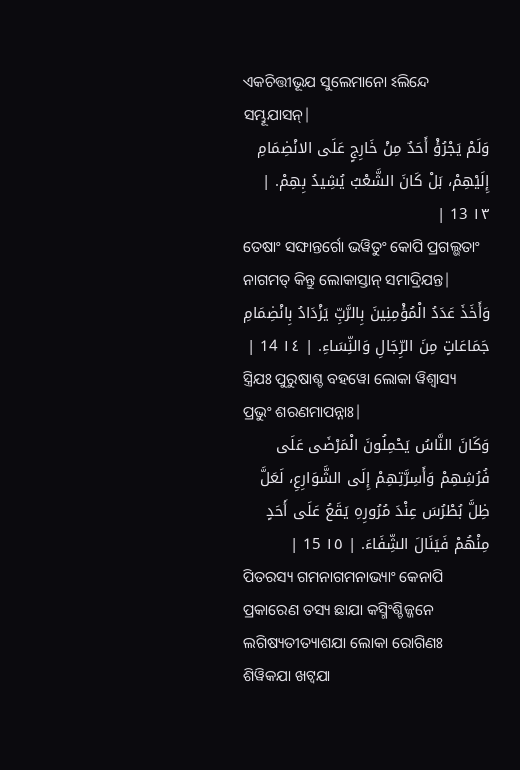ଏକଚିତ୍ତୀଭୂଯ ସୁଲେମାନୋ ଽଲିନ୍ଦେ ସମ୍ଭୂଯାସନ୍|
وَلَمْ يَجْرُؤْ أَحَدٌ مِنْ خَارِجٍ عَلَى الانْضِمَامِ إِلَيْهِمْ، بَلْ كَانَ الشَّعْبُ يُشِيدُ بِهِمْ. | ١٣ 13 |
ତେଷାଂ ସଙ୍ଘାନ୍ତର୍ଗୋ ଭୱିତୁଂ କୋପି ପ୍ରଗଲ୍ଭତାଂ ନାଗମତ୍ କିନ୍ତୁ ଲୋକାସ୍ତାନ୍ ସମାଦ୍ରିଯନ୍ତ|
وَأَخَذَ عَدَدُ الْمُؤْمِنِينَ بِالرَّبِّ يَزْدَادُ بِانْضِمَامِ جَمَاعَاتٍ مِنَ الرِّجَالِ وَالنِّسَاءِ. | ١٤ 14 |
ସ୍ତ୍ରିଯଃ ପୁରୁଷାଶ୍ଚ ବହୱୋ ଲୋକା ୱିଶ୍ୱାସ୍ୟ ପ୍ରଭୁଂ ଶରଣମାପନ୍ନାଃ|
وَكَانَ النَّاسُ يَحْمِلُونَ الْمَرْضَى عَلَى فُرُشِهِمْ وَأَسِرَّتِهِمْ إِلَى الشَّوَارِعِ، لَعَلَّ ظِلَّ بُطْرُسَ عِنْدَ مُرُورِهِ يَقَعُ عَلَى أَحَدٍ مِنْهُمْ فَيَنَالَ الشِّفَاءَ. | ١٥ 15 |
ପିତରସ୍ୟ ଗମନାଗମନାଭ୍ୟାଂ କେନାପି ପ୍ରକାରେଣ ତସ୍ୟ ଛାଯା କସ୍ମିଂଶ୍ଚିଜ୍ଜନେ ଲଗିଷ୍ୟତୀତ୍ୟାଶଯା ଲୋକା ରୋଗିଣଃ ଶିୱିକଯା ଖଟ୍ୱଯା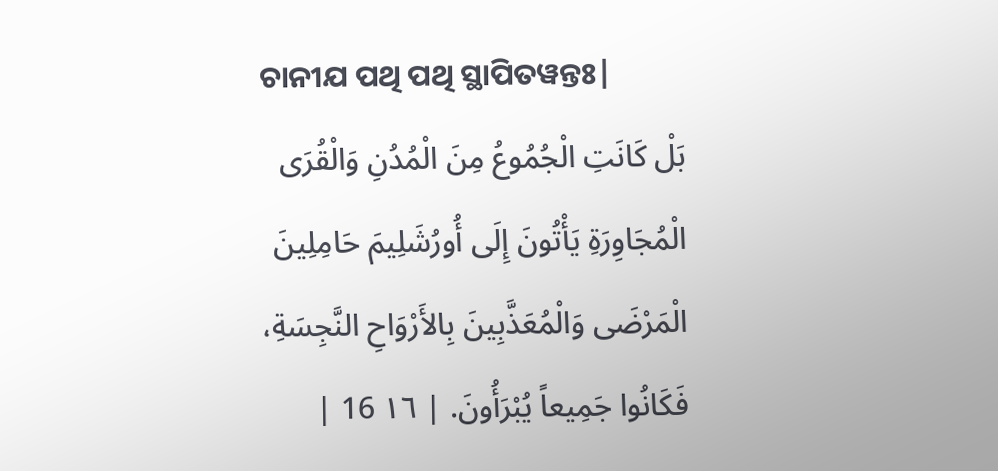ଚାନୀଯ ପଥି ପଥି ସ୍ଥାପିତୱନ୍ତଃ|
بَلْ كَانَتِ الْجُمُوعُ مِنَ الْمُدُنِ وَالْقُرَى الْمُجَاوِرَةِ يَأْتُونَ إِلَى أُورُشَلِيمَ حَامِلِينَ الْمَرْضَى وَالْمُعَذَّبِينَ بِالأَرْوَاحِ النَّجِسَةِ، فَكَانُوا جَمِيعاً يُبْرَأُونَ. | ١٦ 16 |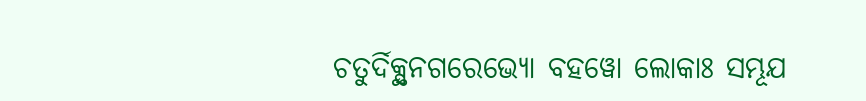ଚତୁର୍ଦିକ୍ସ୍ଥନଗରେଭ୍ୟୋ ବହୱୋ ଲୋକାଃ ସମ୍ଭୂଯ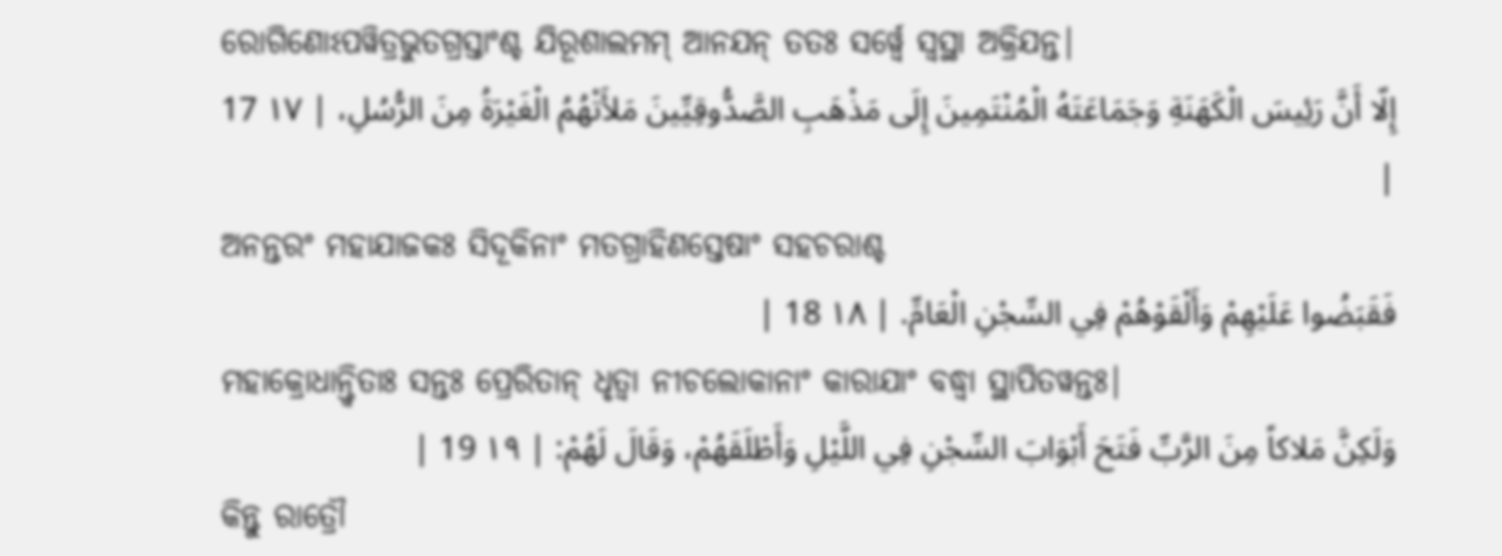ରୋଗିଣୋଽପୱିତ୍ରଭୁତଗ୍ରସ୍ତାଂଶ୍ଚ ଯିରୂଶାଲମମ୍ ଆନଯନ୍ ତତଃ ସର୍ୱ୍ୱେ ସ୍ୱସ୍ଥା ଅକ୍ରିଯନ୍ତ|
إِلّا أَنَّ رَئِيسَ الْكَهَنَةِ وَجَمَاعَتَهُ الْمُنْتَمِينَ إِلَى مَذْهَبِ الصَّدُّوقِيِّينَ مَلأَتْهُمُ الْغَيْرَةُ مِنَ الرُّسُلِ، | ١٧ 17 |
ଅନନ୍ତରଂ ମହାଯାଜକଃ ସିଦୂକିନାଂ ମତଗ୍ରାହିଣସ୍ତେଷାଂ ସହଚରାଶ୍ଚ
فَقَبَضُوا عَلَيْهِمْ وَأَلْقَوْهُمْ فِي السِّجْنِ الْعَامِّ. | ١٨ 18 |
ମହାକ୍ରୋଧାନ୍ତ୍ୱିତାଃ ସନ୍ତଃ ପ୍ରେରିତାନ୍ ଧୃତ୍ୱା ନୀଚଲୋକାନାଂ କାରାଯାଂ ବଦ୍ଧ୍ୱା ସ୍ଥାପିତୱନ୍ତଃ|
وَلَكِنَّ مَلاكاً مِنَ الرَّبِّ فَتَحَ أَبْوَابَ السِّجْنِ فِي اللَّيْلِ وَأَطْلَقَهُمْ، وَقَالَ لَهُمْ: | ١٩ 19 |
କିନ୍ତୁ ରାତ୍ରୌ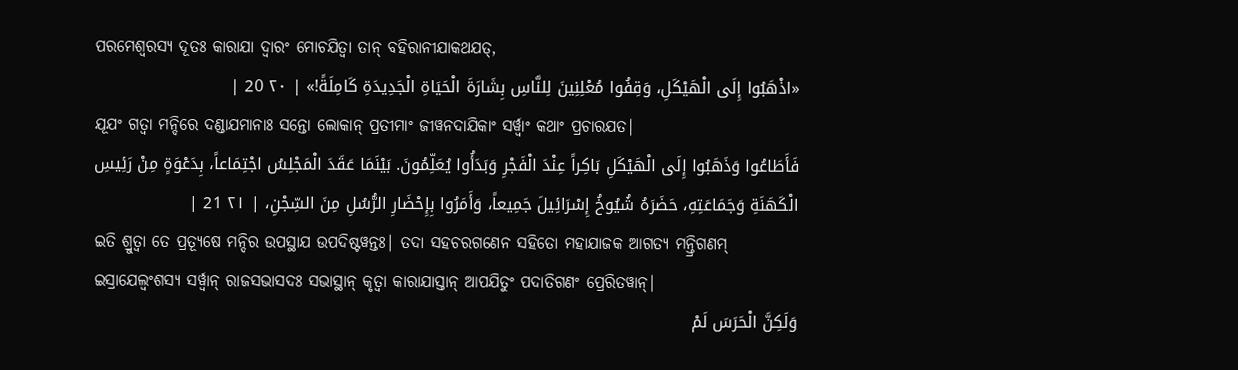ପରମେଶ୍ୱରସ୍ୟ ଦୂତଃ କାରାଯା ଦ୍ୱାରଂ ମୋଚଯିତ୍ୱା ତାନ୍ ବହିରାନୀଯାକଥଯତ୍,
«اذْهَبُوا إِلَى الْهَيْكَلِ، وَقِفُوا مُعْلِنِينَ لِلنَّاسِ بِشَارَةَ الْحَيَاةِ الْجَدِيدَةِ كَامِلَةً!» | ٢٠ 20 |
ଯୂଯଂ ଗତ୍ୱା ମନ୍ଦିରେ ଦଣ୍ଡାଯମାନାଃ ସନ୍ତୋ ଲୋକାନ୍ ପ୍ରତୀମାଂ ଜୀୱନଦାଯିକାଂ ସର୍ୱ୍ୱାଂ କଥାଂ ପ୍ରଚାରଯତ|
فَأَطَاعُوا وَذَهَبُوا إِلَى الْهَيْكَلِ بَاكِراً عِنْدَ الْفَجْرِ وَبَدَأُوا يُعَلِّمُونَ. بَيْنَمَا عَقَدَ الْمَجْلِسُ اجْتِمَاعاً، بِدَعْوَةٍ مِنْ رَئِيسِ الْكَهَنَةِ وَجَمَاعَتِهِ، حَضَرَهُ شُيُوخُ إِسْرَائِيلَ جَمِيعاً، وَأَمَرُوا بِإِحْضَارِ الرُّسُلِ مِنَ السِّجْنِ، | ٢١ 21 |
ଇତି ଶ୍ରୁତ୍ୱା ତେ ପ୍ରତ୍ୟୂଷେ ମନ୍ଦିର ଉପସ୍ଥାଯ ଉପଦିଷ୍ଟୱନ୍ତଃ| ତଦା ସହଚରଗଣେନ ସହିତୋ ମହାଯାଜକ ଆଗତ୍ୟ ମନ୍ତ୍ରିଗଣମ୍ ଇସ୍ରାଯେଲ୍ୱଂଶସ୍ୟ ସର୍ୱ୍ୱାନ୍ ରାଜସଭାସଦଃ ସଭାସ୍ଥାନ୍ କୃତ୍ୱା କାରାଯାସ୍ତାନ୍ ଆପଯିତୁଂ ପଦାତିଗଣଂ ପ୍ରେରିତୱାନ୍|
وَلَكِنَّ الْحَرَسَ لَمْ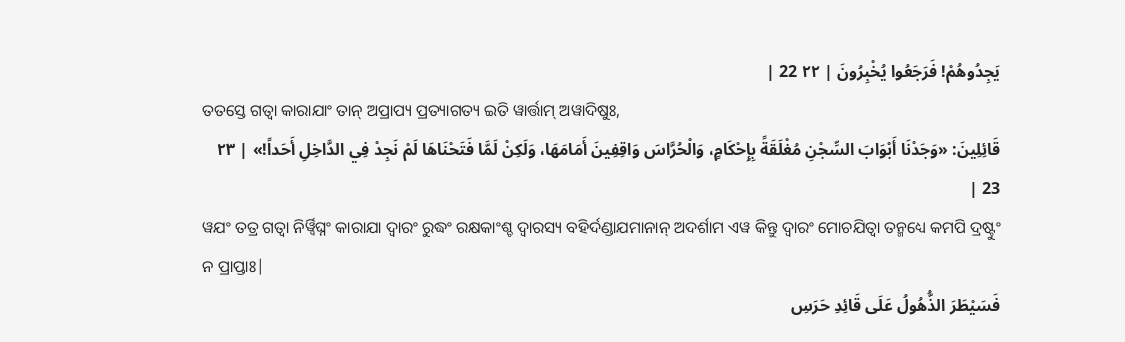يَجِدُوهُمْ! فَرَجَعُوا يُخْبِرُونَ | ٢٢ 22 |
ତତସ୍ତେ ଗତ୍ୱା କାରାଯାଂ ତାନ୍ ଅପ୍ରାପ୍ୟ ପ୍ରତ୍ୟାଗତ୍ୟ ଇତି ୱାର୍ତ୍ତାମ୍ ଅୱାଦିଷୁଃ,
قَائِلِينَ: «وَجَدْنَا أَبْوَابَ السِّجْنِ مُغْلَقَةً بِإِحْكَامٍ، وَالْحُرَّاسَ وَاقِفِينَ أَمَامَهَا، وَلَكِنْ لَمَّا فَتَحْنَاهَا لَمْ نَجِدْ فِي الدَّاخِلِ أَحَداً!» | ٢٣ 23 |
ୱଯଂ ତତ୍ର ଗତ୍ୱା ନିର୍ୱ୍ୱିଘ୍ନଂ କାରାଯା ଦ୍ୱାରଂ ରୁଦ୍ଧଂ ରକ୍ଷକାଂଶ୍ଚ ଦ୍ୱାରସ୍ୟ ବହିର୍ଦଣ୍ଡାଯମାନାନ୍ ଅଦର୍ଶାମ ଏୱ କିନ୍ତୁ ଦ୍ୱାରଂ ମୋଚଯିତ୍ୱା ତନ୍ମଧ୍ୟେ କମପି ଦ୍ରଷ୍ଟୁଂ ନ ପ୍ରାପ୍ତାଃ|
فَسَيْطَرَ الذُّهُولُ عَلَى قَائِدِ حَرَسِ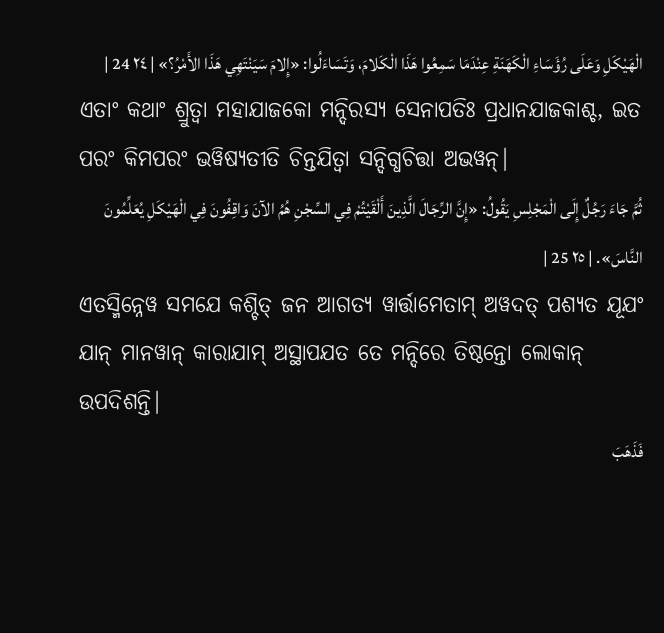الْهَيْكَلِ وَعَلَى رُؤَسَاءِ الْكَهَنَةِ عِنْدَمَا سَمِعُوا هَذَا الْكَلامَ، وَتَسَاءَلُوا: «إِلامَ سَيَنْتَهِي هَذَا الأَمْرُ؟» | ٢٤ 24 |
ଏତାଂ କଥାଂ ଶ୍ରୁତ୍ୱା ମହାଯାଜକୋ ମନ୍ଦିରସ୍ୟ ସେନାପତିଃ ପ୍ରଧାନଯାଜକାଶ୍ଚ, ଇତ ପରଂ କିମପରଂ ଭୱିଷ୍ୟତୀତି ଚିନ୍ତଯିତ୍ୱା ସନ୍ଦିଗ୍ଧଚିତ୍ତା ଅଭୱନ୍|
ثُمَّ جَاءَ رَجُلٌ إِلَى الْمَجْلِسِ يَقُولُ: «إِنَّ الرِّجَالَ الَّذِينَ أَلْقَيْتُمْ فِي السِّجْنِ هُمُ الآنَ وَاقِفُونَ فِي الْهَيْكَلِ يُعَلِّمُونَ النَّاسَ». | ٢٥ 25 |
ଏତସ୍ମିନ୍ନେୱ ସମଯେ କଶ୍ଚିତ୍ ଜନ ଆଗତ୍ୟ ୱାର୍ତ୍ତାମେତାମ୍ ଅୱଦତ୍ ପଶ୍ୟତ ଯୂଯଂ ଯାନ୍ ମାନୱାନ୍ କାରାଯାମ୍ ଅସ୍ଥାପଯତ ତେ ମନ୍ଦିରେ ତିଷ୍ଠନ୍ତୋ ଲୋକାନ୍ ଉପଦିଶନ୍ତି|
فَذَهَبَ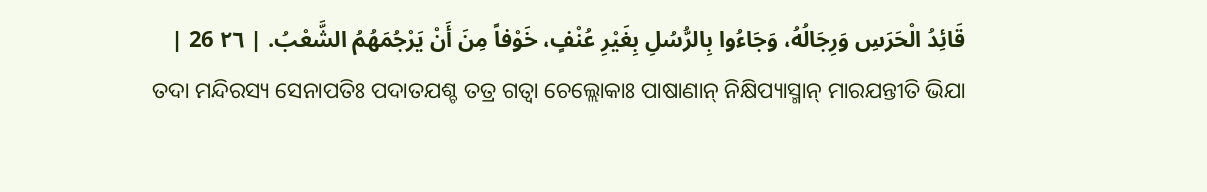قَائِدُ الْحَرَسِ وَرِجَالُهُ، وَجَاءُوا بِالرُّسُلِ بِغَيْرِ عُنْفٍ، خَوْفاً مِنَ أَنْ يَرْجُمَهُمُ الشَّعْبُ. | ٢٦ 26 |
ତଦା ମନ୍ଦିରସ୍ୟ ସେନାପତିଃ ପଦାତଯଶ୍ଚ ତତ୍ର ଗତ୍ୱା ଚେଲ୍ଲୋକାଃ ପାଷାଣାନ୍ ନିକ୍ଷିପ୍ୟାସ୍ମାନ୍ ମାରଯନ୍ତୀତି ଭିଯା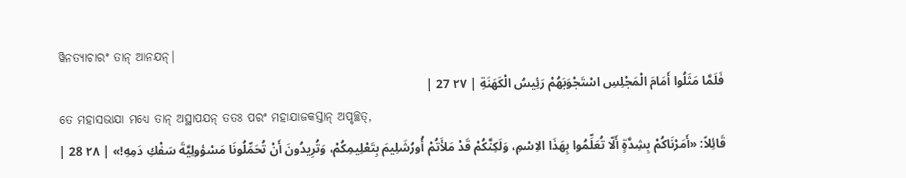ୱିନତ୍ୟାଚାରଂ ତାନ୍ ଆନଯନ୍|
فَلَمَّا مَثَلُوا أَمَامَ الْمَجْلِسِ اسْتَجْوَبَهُمْ رَئِيسُ الْكَهَنَةِ | ٢٧ 27 |
ତେ ମହାସଭାଯା ମଧ୍ୟେ ତାନ୍ ଅସ୍ଥାପଯନ୍ ତତଃ ପରଂ ମହାଯାଜକସ୍ତାନ୍ ଅପୃଚ୍ଛତ୍,
قَائِلاً: «أَمَرْنَاكُمْ بِشِدَّةٍ أَلّا تُعَلِّمُوا بِهَذَا الاِسْمِ، وَلَكِنَّكُمْ قَدْ مَلأَتُمْ أُورُشَلِيمَ بِتَعْلِيمِكُمْ، وَتُرِيدُونَ أَنْ تُحَمِّلُونَا مَسْؤولِيَّةَ سَفْكِ دَمِهِ!» | ٢٨ 28 |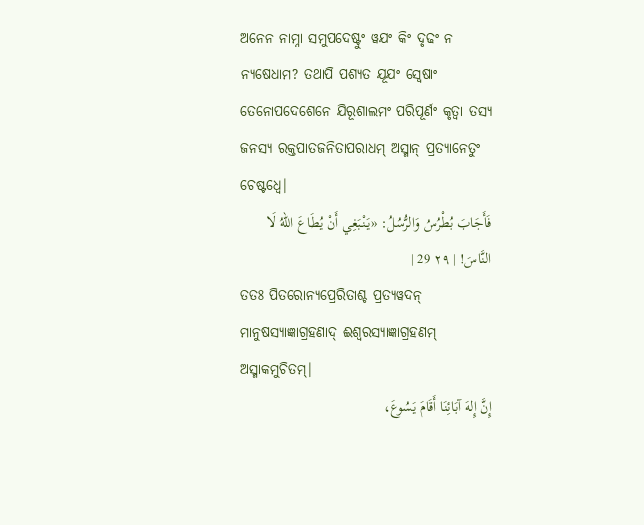ଅନେନ ନାମ୍ନା ସମୁପଦେଷ୍ଟୁଂ ୱଯଂ କିଂ ଦୃଢଂ ନ ନ୍ୟଷେଧାମ? ତଥାପି ପଶ୍ୟତ ଯୂଯଂ ସ୍ୱେଷାଂ ତେନୋପଦେଶେନେ ଯିରୂଶାଲମଂ ପରିପୂର୍ଣଂ କୃତ୍ୱା ତସ୍ୟ ଜନସ୍ୟ ରକ୍ତପାତଜନିତାପରାଧମ୍ ଅସ୍ମାନ୍ ପ୍ରତ୍ୟାନେତୁଂ ଚେଷ୍ଟଧ୍ୱେ|
فَأَجَابَ بُطْرُسُ وَالرُّسُلُ: «يَنْبَغِي أَنْ يُطَاعَ اللهُ لَا النَّاسَ! | ٢٩ 29 |
ତତଃ ପିତରୋନ୍ୟପ୍ରେରିତାଶ୍ଚ ପ୍ରତ୍ୟୱଦନ୍ ମାନୁଷସ୍ୟାଜ୍ଞାଗ୍ରହଣାଦ୍ ଈଶ୍ୱରସ୍ୟାଜ୍ଞାଗ୍ରହଣମ୍ ଅସ୍ମାକମୁଚିତମ୍|
إِنَّ إِلهَ آبَائِنَا أَقَامَ يَسُوعَ،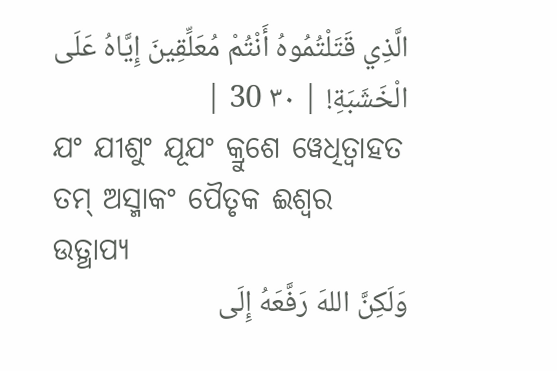الَّذِي قَتَلْتُمُوهُ أَنْتُمْ مُعَلِّقِينَ إِيَّاهُ عَلَى الْخَشَبَةِ! | ٣٠ 30 |
ଯଂ ଯୀଶୁଂ ଯୂଯଂ କ୍ରୁଶେ ୱେଧିତ୍ୱାହତ ତମ୍ ଅସ୍ମାକଂ ପୈତୃକ ଈଶ୍ୱର ଉତ୍ଥାପ୍ୟ
وَلَكِنَّ اللهَ رَفَّعَهُ إِلَى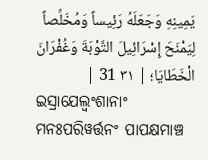يَمِينِهِ وَجَعَلَهُ رَئِيساً وَمُخَلِّصاً لِيَمْنَحَ إِسْرَائِيلَ التَّوْبَةَ وَغُفْرَانَ الْخَطَايَا؛ | ٣١ 31 |
ଇସ୍ରାଯେଲ୍ୱଂଶାନାଂ ମନଃପରିୱର୍ତ୍ତନଂ ପାପକ୍ଷମାଞ୍ଚ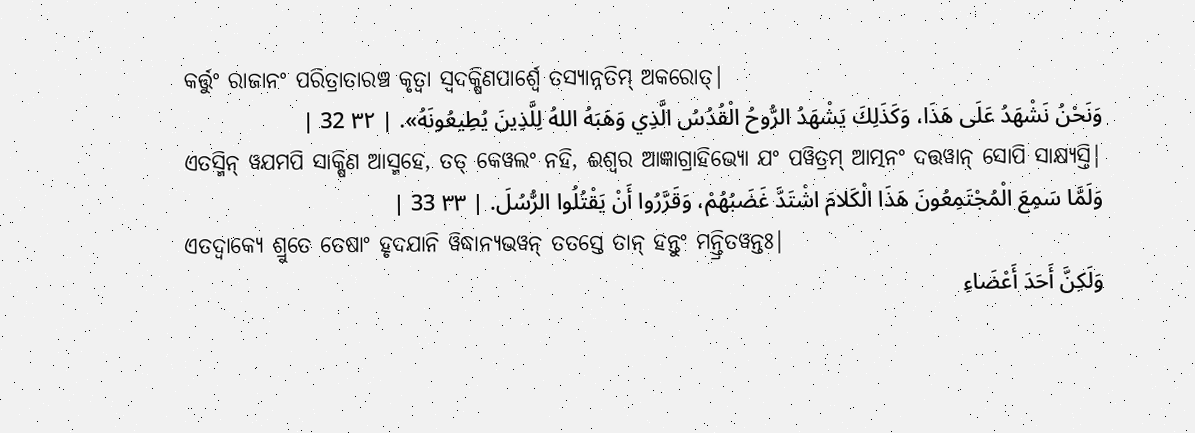କର୍ତ୍ତୁଂ ରାଜାନଂ ପରିତ୍ରାତାରଞ୍ଚ କୃତ୍ୱା ସ୍ୱଦକ୍ଷିଣପାର୍ଶ୍ୱେ ତସ୍ୟାନ୍ନତିମ୍ ଅକରୋତ୍|
وَنَحْنُ نَشْهَدُ عَلَى هَذَا، وَكَذَلِكَ يَشْهَدُ الرُّوحُ الْقُدُسُ الَّذِي وَهَبَهُ اللهُ لِلَّذِينَ يُطِيعُونَهُ». | ٣٢ 32 |
ଏତସ୍ମିନ୍ ୱଯମପି ସାକ୍ଷିଣ ଆସ୍ମହେ, ତତ୍ କେୱଲଂ ନହି, ଈଶ୍ୱର ଆଜ୍ଞାଗ୍ରାହିଭ୍ୟୋ ଯଂ ପୱିତ୍ରମ୍ ଆତ୍ମନଂ ଦତ୍ତୱାନ୍ ସୋପି ସାକ୍ଷ୍ୟସ୍ତି|
وَلَمَّا سَمِعَ الْمُجْتَمِعُونَ هَذَا الْكَلامَ اشْتَدَّ غَضَبُهُمْ، وَقَرَّرُوا أَنْ يَقْتُلُوا الرُّسُلَ. | ٣٣ 33 |
ଏତଦ୍ୱାକ୍ୟେ ଶ୍ରୁତେ ତେଷାଂ ହୃଦଯାନି ୱିଦ୍ଧାନ୍ୟଭୱନ୍ ତତସ୍ତେ ତାନ୍ ହନ୍ତୁଂ ମନ୍ତ୍ରିତୱନ୍ତଃ|
وَلَكِنَّ أَحَدَ أَعْضَاءِ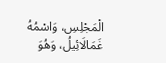الْمَجْلِسِ، وَاسْمُهُ غَمَالَائِيلُ، وَهُوَ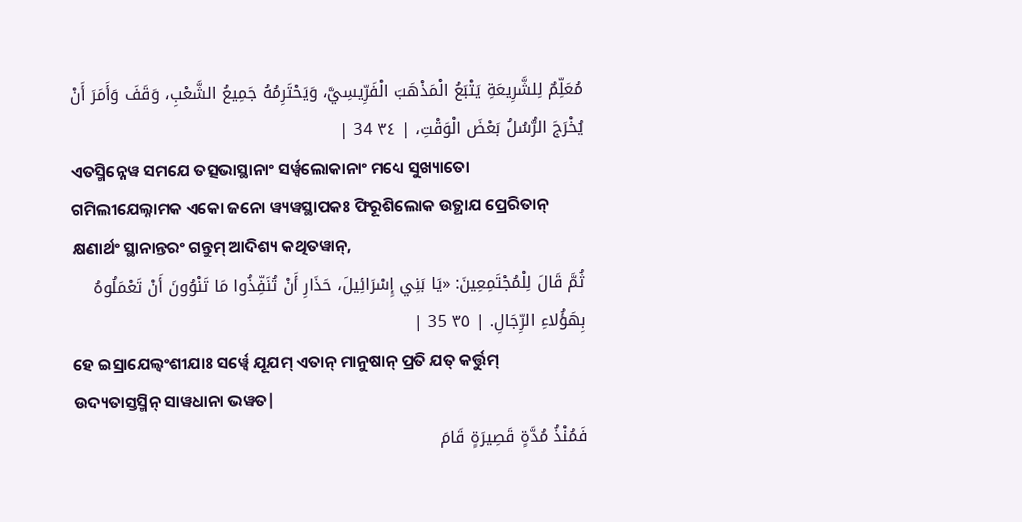مُعَلِّمٌ لِلشَّرِيعَةِ يَتْبَعُ الْمَذْهَبَ الْفَرِّيسِيَّ، وَيَحْتَرِمُهُ جَمِيعُ الشَّعْبِ، وَقَفَ وَأَمَرَ أَنْ يُخْرَجَ الرُّسُلُ بَعْضَ الْوَقْتِ، | ٣٤ 34 |
ଏତସ୍ମିନ୍ନେୱ ସମଯେ ତତ୍ସଭାସ୍ଥାନାଂ ସର୍ୱ୍ୱଲୋକାନାଂ ମଧ୍ୟେ ସୁଖ୍ୟାତୋ ଗମିଲୀଯେଲ୍ନାମକ ଏକୋ ଜନୋ ୱ୍ୟୱସ୍ଥାପକଃ ଫିରୂଶିଲୋକ ଉତ୍ଥାଯ ପ୍ରେରିତାନ୍ କ୍ଷଣାର୍ଥଂ ସ୍ଥାନାନ୍ତରଂ ଗନ୍ତୁମ୍ ଆଦିଶ୍ୟ କଥିତୱାନ୍,
ثُمَّ قَالَ لِلْمُجْتَمِعِينَ: «يَا بَنِي إِسْرَائِيلَ، حَذَارِ أَنْ تُنَفِّذُوا مَا تَنْوُونَ أَنْ تَعْمَلُوهُ بِهَؤُلاءِ الرِّجَالِ. | ٣٥ 35 |
ହେ ଇସ୍ରାଯେଲ୍ୱଂଶୀଯାଃ ସର୍ୱ୍ୱେ ଯୂଯମ୍ ଏତାନ୍ ମାନୁଷାନ୍ ପ୍ରତି ଯତ୍ କର୍ତ୍ତୁମ୍ ଉଦ୍ୟତାସ୍ତସ୍ମିନ୍ ସାୱଧାନା ଭୱତ|
فَمُنْذُ مُدَّةٍ قَصِيرَةٍ قَامَ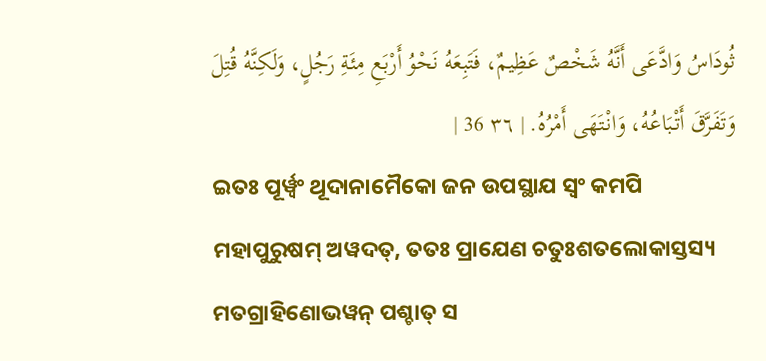ثُودَاسُ وَادَّعَى أَنَّهُ شَخْصٌ عَظِيمٌ، فَتَبِعَهُ نَحْوُ أَرْبَعِ مِئَةِ رَجُلٍ، وَلَكِنَّهُ قُتِلَ وَتَفَرَّقَ أَتْبَاعُهُ، وَانْتَهَى أَمْرُهُ. | ٣٦ 36 |
ଇତଃ ପୂର୍ୱ୍ୱଂ ଥୂଦାନାମୈକୋ ଜନ ଉପସ୍ଥାଯ ସ୍ୱଂ କମପି ମହାପୁରୁଷମ୍ ଅୱଦତ୍, ତତଃ ପ୍ରାଯେଣ ଚତୁଃଶତଲୋକାସ୍ତସ୍ୟ ମତଗ୍ରାହିଣୋଭୱନ୍ ପଶ୍ଚାତ୍ ସ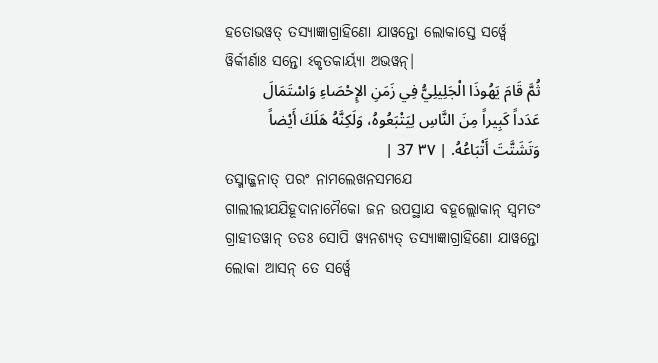ହତୋଭୱତ୍ ତସ୍ୟାଜ୍ଞାଗ୍ରାହିଣୋ ଯାୱନ୍ତୋ ଲୋକାସ୍ତେ ସର୍ୱ୍ୱେ ୱିର୍କୀର୍ଣାଃ ସନ୍ତୋ ଽକୃତକାର୍ୟ୍ୟା ଅଭୱନ୍|
ثُمَّ قَامَ يَهُوذَا الْجَلِيلِيُّ فِي زَمَنِ الإِحْصَاءِ وَاسْتَمَالَ عَدَداً كَبِيراً مِنَ النَّاسِ لِيَتْبَعُوهُ، وَلَكِنَّهُ هَلَكَ أَيْضاً وَتَشَتَّتَ أَتْبَاعُهُ. | ٣٧ 37 |
ତସ୍ମାଜ୍ଜନାତ୍ ପରଂ ନାମଲେଖନସମଯେ ଗାଲୀଲୀଯଯିହୂଦାନାମୈକୋ ଜନ ଉପସ୍ଥାଯ ବହୂଲ୍ଲୋକାନ୍ ସ୍ୱମତଂ ଗ୍ରାହୀତୱାନ୍ ତତଃ ସୋପି ୱ୍ୟନଶ୍ୟତ୍ ତସ୍ୟାଜ୍ଞାଗ୍ରାହିଣୋ ଯାୱନ୍ତୋ ଲୋକା ଆସନ୍ ତେ ସର୍ୱ୍ୱେ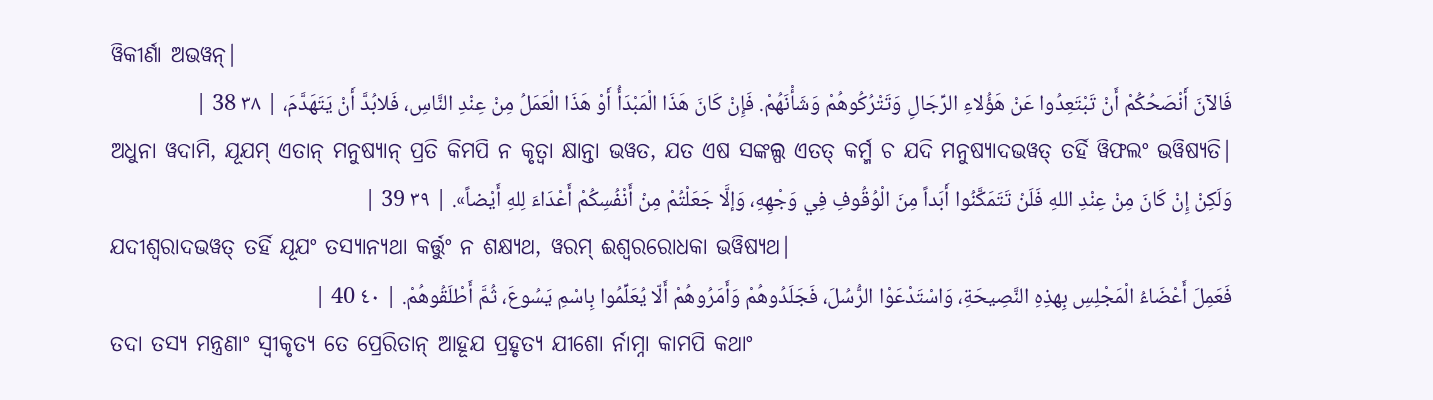ୱିକୀର୍ଣା ଅଭୱନ୍|
فَالآنَ أَنْصَحُكُمْ أَنْ تَبْتَعِدُوا عَنْ هَؤُلاءِ الرِّجَالِ وَتَتْرُكُوهُمْ وَشَأْنَهُمْ. فَإِنْ كَانَ هَذَا الْمَبْدَأُ أَوْ هَذَا الْعَمَلُ مِنْ عِنْدِ النَّاسِ، فَلابُدَّ أَنْ يَتَهَدَّمَ، | ٣٨ 38 |
ଅଧୁନା ୱଦାମି, ଯୂଯମ୍ ଏତାନ୍ ମନୁଷ୍ୟାନ୍ ପ୍ରତି କିମପି ନ କୃତ୍ୱା କ୍ଷାନ୍ତା ଭୱତ, ଯତ ଏଷ ସଙ୍କଲ୍ପ ଏତତ୍ କର୍ମ୍ମ ଚ ଯଦି ମନୁଷ୍ୟାଦଭୱତ୍ ତର୍ହି ୱିଫଲଂ ଭୱିଷ୍ୟତି|
وَلَكِنْ إِنْ كَانَ مِنْ عِنْدِ اللهِ فَلَنْ تَتَمَكَّنُوا أَبَداً مِنَ الْوُقُوفِ فِي وَجْهِهِ، وَإلَّا جَعَلْتُمْ مِنْ أَنْفُسِكُمْ أَعْدَاءَ لِلهِ أَيْضاً». | ٣٩ 39 |
ଯଦୀଶ୍ୱରାଦଭୱତ୍ ତର୍ହି ଯୂଯଂ ତସ୍ୟାନ୍ୟଥା କର୍ତ୍ତୁଂ ନ ଶକ୍ଷ୍ୟଥ, ୱରମ୍ ଈଶ୍ୱରରୋଧକା ଭୱିଷ୍ୟଥ|
فَعَمِلَ أَعْضَاءُ الْمَجْلِسِ بِهذِهِ النَّصِيحَةِ، وَاسْتَدْعَوْا الرُّسُلَ، فَجَلَدُوهُمْ وَأَمَرُوهُمْ أَلّا يُعَلِّمُوا بِاسْمِ يَسُوعَ، ثُمَّ أَطْلَقُوهُمْ. | ٤٠ 40 |
ତଦା ତସ୍ୟ ମନ୍ତ୍ରଣାଂ ସ୍ୱୀକୃତ୍ୟ ତେ ପ୍ରେରିତାନ୍ ଆହୂଯ ପ୍ରହୃତ୍ୟ ଯୀଶୋ ର୍ନାମ୍ନା କାମପି କଥାଂ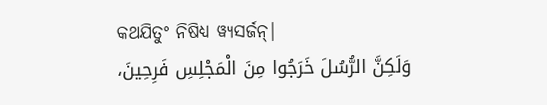କଥଯିତୁଂ ନିଷିଧ୍ୟ ୱ୍ୟସର୍ଜନ୍|
وَلَكِنَّ الرُّسُلَ خَرَجُوا مِنَ الْمَجْلِسِ فَرِحِينَ،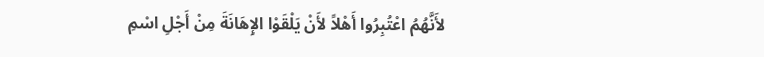لأَنَّهُمُ اعْتُبِرُوا أَهْلاً لأَنْ يَلْقَوْا الإِهَانَةَ مِنْ أَجْلِ اسْمِ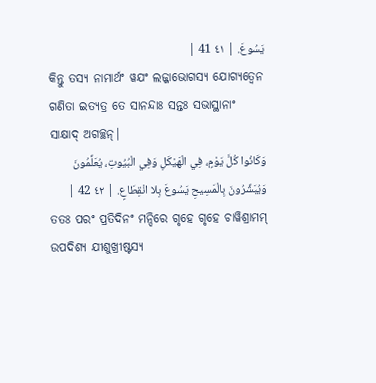يَسُوعَ. | ٤١ 41 |
କିନ୍ତୁ ତସ୍ୟ ନାମାର୍ଥଂ ୱଯଂ ଲଜ୍ଜାଭୋଗସ୍ୟ ଯୋଗ୍ୟତ୍ୱେନ ଗଣିତା ଇତ୍ୟତ୍ର ତେ ସାନନ୍ଦାଃ ସନ୍ତଃ ସଭାସ୍ଥାନାଂ ସାକ୍ଷାଦ୍ ଅଗଚ୍ଛନ୍|
وَكَانُوا كُلَّ يَوْمٍ، فِي الْهَيْكَلِ وَفِي الْبُيُوتِ، يُعَلِّمُونَ وَيُبَشِّرُونَ بِالْمَسِيحِ يَسُوعَ بِلا انْقِطَاعٍ. | ٤٢ 42 |
ତତଃ ପରଂ ପ୍ରତିଦିନଂ ମନ୍ଦିରେ ଗୃହେ ଗୃହେ ଚାୱିଶ୍ରାମମ୍ ଉପଦିଶ୍ୟ ଯୀଶୁଖ୍ରୀଷ୍ଟସ୍ୟ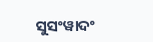ସୁସଂୱାଦଂ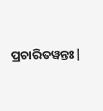ପ୍ରଚାରିତୱନ୍ତଃ|